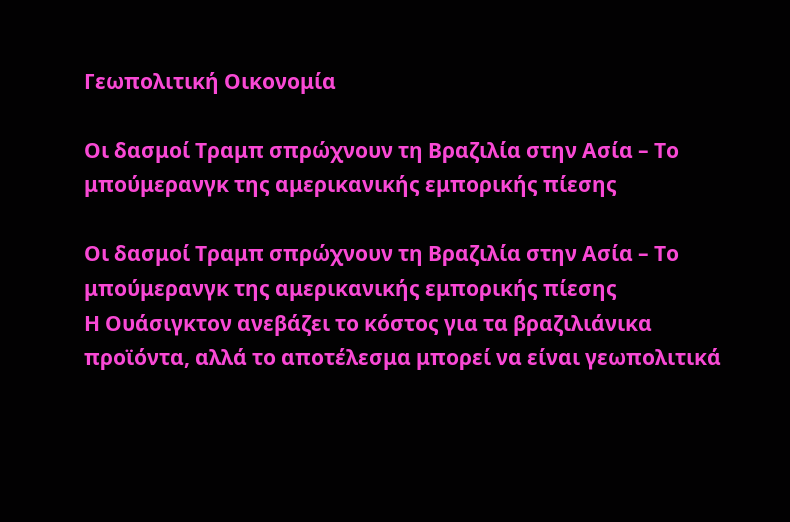Γεωπολιτική Οικονομία

Οι δασμοί Τραμπ σπρώχνουν τη Βραζιλία στην Ασία – Το μπούμερανγκ της αμερικανικής εμπορικής πίεσης

Οι δασμοί Τραμπ σπρώχνουν τη Βραζιλία στην Ασία – Το μπούμερανγκ της αμερικανικής εμπορικής πίεσης
Η Ουάσιγκτον ανεβάζει το κόστος για τα βραζιλιάνικα προϊόντα, αλλά το αποτέλεσμα μπορεί να είναι γεωπολιτικά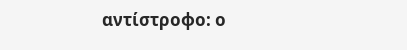αντίστροφο: ο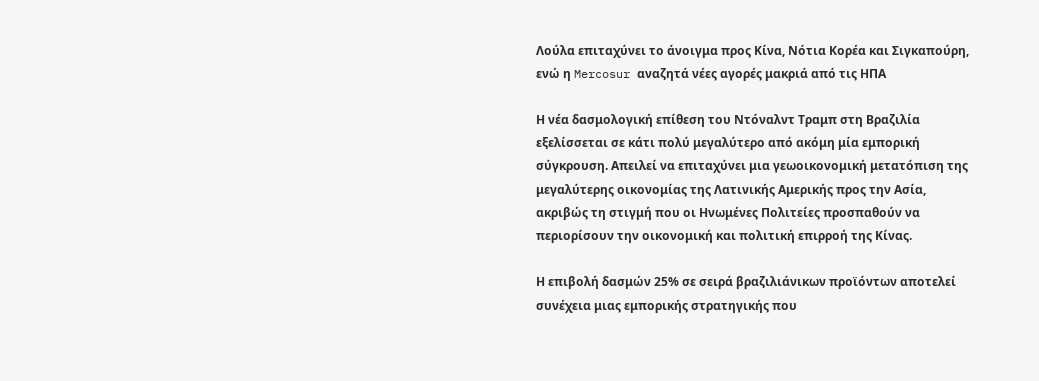Λούλα επιταχύνει το άνοιγμα προς Κίνα, Νότια Κορέα και Σιγκαπούρη, ενώ η Mercosur αναζητά νέες αγορές μακριά από τις ΗΠΑ

Η νέα δασμολογική επίθεση του Ντόναλντ Τραμπ στη Βραζιλία εξελίσσεται σε κάτι πολύ μεγαλύτερο από ακόμη μία εμπορική σύγκρουση. Απειλεί να επιταχύνει μια γεωοικονομική μετατόπιση της μεγαλύτερης οικονομίας της Λατινικής Αμερικής προς την Ασία, ακριβώς τη στιγμή που οι Ηνωμένες Πολιτείες προσπαθούν να περιορίσουν την οικονομική και πολιτική επιρροή της Κίνας.

Η επιβολή δασμών 25% σε σειρά βραζιλιάνικων προϊόντων αποτελεί συνέχεια μιας εμπορικής στρατηγικής που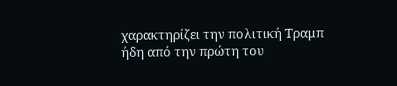χαρακτηρίζει την πολιτική Τραμπ ήδη από την πρώτη του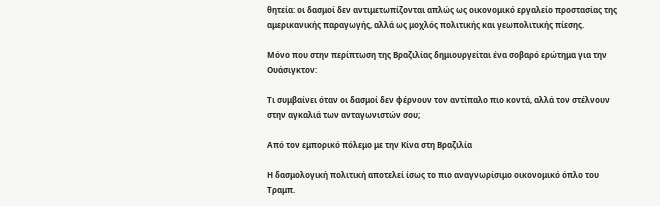θητεία: οι δασμοί δεν αντιμετωπίζονται απλώς ως οικονομικό εργαλείο προστασίας της αμερικανικής παραγωγής, αλλά ως μοχλός πολιτικής και γεωπολιτικής πίεσης.

Μόνο που στην περίπτωση της Βραζιλίας δημιουργείται ένα σοβαρό ερώτημα για την Ουάσιγκτον:

Τι συμβαίνει όταν οι δασμοί δεν φέρνουν τον αντίπαλο πιο κοντά, αλλά τον στέλνουν στην αγκαλιά των ανταγωνιστών σου;

Από τον εμπορικό πόλεμο με την Κίνα στη Βραζιλία

Η δασμολογική πολιτική αποτελεί ίσως το πιο αναγνωρίσιμο οικονομικό όπλο του Τραμπ.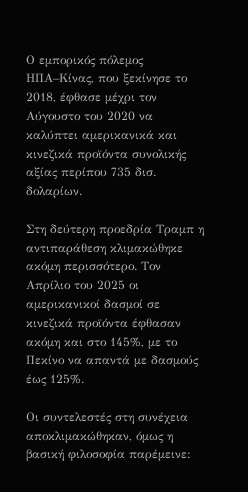Ο εμπορικός πόλεμος ΗΠΑ–Κίνας, που ξεκίνησε το 2018, έφθασε μέχρι τον Αύγουστο του 2020 να καλύπτει αμερικανικά και κινεζικά προϊόντα συνολικής αξίας περίπου 735 δισ. δολαρίων.

Στη δεύτερη προεδρία Τραμπ η αντιπαράθεση κλιμακώθηκε ακόμη περισσότερο. Τον Απρίλιο του 2025 οι αμερικανικοί δασμοί σε κινεζικά προϊόντα έφθασαν ακόμη και στο 145%, με το Πεκίνο να απαντά με δασμούς έως 125%.

Οι συντελεστές στη συνέχεια αποκλιμακώθηκαν, όμως η βασική φιλοσοφία παρέμεινε: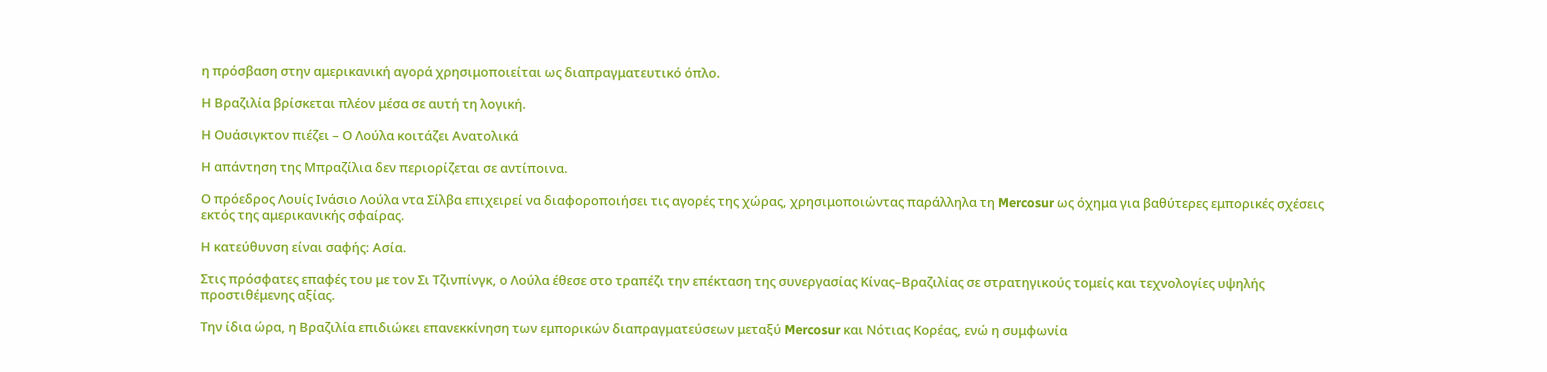η πρόσβαση στην αμερικανική αγορά χρησιμοποιείται ως διαπραγματευτικό όπλο.

Η Βραζιλία βρίσκεται πλέον μέσα σε αυτή τη λογική.

Η Ουάσιγκτον πιέζει – Ο Λούλα κοιτάζει Ανατολικά

Η απάντηση της Μπραζίλια δεν περιορίζεται σε αντίποινα.

Ο πρόεδρος Λουίς Ινάσιο Λούλα ντα Σίλβα επιχειρεί να διαφοροποιήσει τις αγορές της χώρας, χρησιμοποιώντας παράλληλα τη Mercosur ως όχημα για βαθύτερες εμπορικές σχέσεις εκτός της αμερικανικής σφαίρας.

Η κατεύθυνση είναι σαφής: Ασία.

Στις πρόσφατες επαφές του με τον Σι Τζινπίνγκ, ο Λούλα έθεσε στο τραπέζι την επέκταση της συνεργασίας Κίνας–Βραζιλίας σε στρατηγικούς τομείς και τεχνολογίες υψηλής προστιθέμενης αξίας.

Την ίδια ώρα, η Βραζιλία επιδιώκει επανεκκίνηση των εμπορικών διαπραγματεύσεων μεταξύ Mercosur και Νότιας Κορέας, ενώ η συμφωνία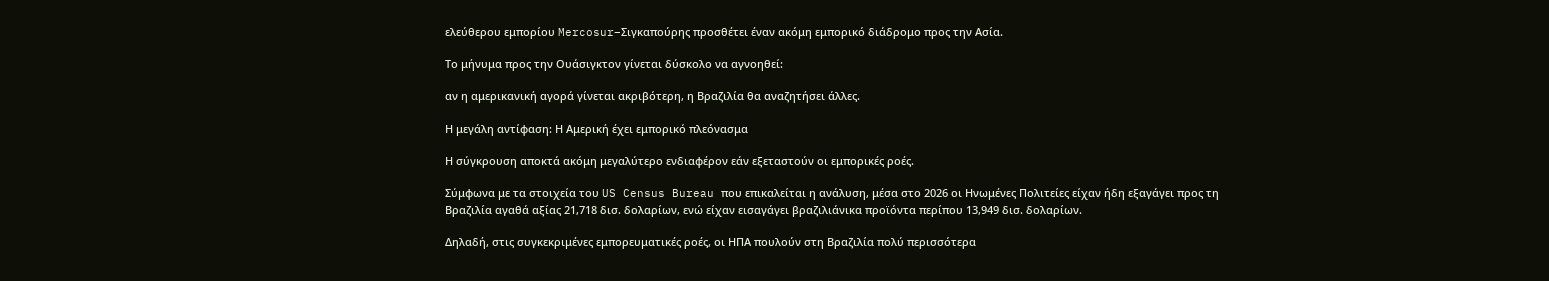ελεύθερου εμπορίου Mercosur–Σιγκαπούρης προσθέτει έναν ακόμη εμπορικό διάδρομο προς την Ασία.

Το μήνυμα προς την Ουάσιγκτον γίνεται δύσκολο να αγνοηθεί:

αν η αμερικανική αγορά γίνεται ακριβότερη, η Βραζιλία θα αναζητήσει άλλες.

Η μεγάλη αντίφαση: Η Αμερική έχει εμπορικό πλεόνασμα

Η σύγκρουση αποκτά ακόμη μεγαλύτερο ενδιαφέρον εάν εξεταστούν οι εμπορικές ροές.

Σύμφωνα με τα στοιχεία του US Census Bureau που επικαλείται η ανάλυση, μέσα στο 2026 οι Ηνωμένες Πολιτείες είχαν ήδη εξαγάγει προς τη Βραζιλία αγαθά αξίας 21,718 δισ. δολαρίων, ενώ είχαν εισαγάγει βραζιλιάνικα προϊόντα περίπου 13,949 δισ. δολαρίων.

Δηλαδή, στις συγκεκριμένες εμπορευματικές ροές, οι ΗΠΑ πουλούν στη Βραζιλία πολύ περισσότερα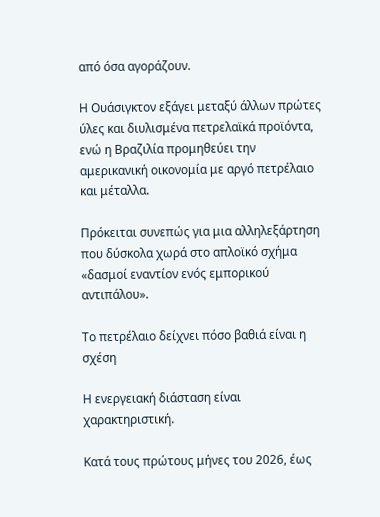από όσα αγοράζουν.

Η Ουάσιγκτον εξάγει μεταξύ άλλων πρώτες ύλες και διυλισμένα πετρελαϊκά προϊόντα, ενώ η Βραζιλία προμηθεύει την αμερικανική οικονομία με αργό πετρέλαιο και μέταλλα.

Πρόκειται συνεπώς για μια αλληλεξάρτηση που δύσκολα χωρά στο απλοϊκό σχήμα «δασμοί εναντίον ενός εμπορικού αντιπάλου».

Το πετρέλαιο δείχνει πόσο βαθιά είναι η σχέση

Η ενεργειακή διάσταση είναι χαρακτηριστική.

Κατά τους πρώτους μήνες του 2026, έως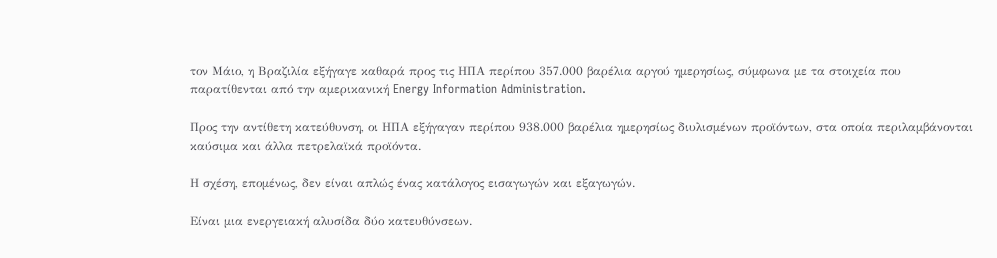τον Μάιο, η Βραζιλία εξήγαγε καθαρά προς τις ΗΠΑ περίπου 357.000 βαρέλια αργού ημερησίως, σύμφωνα με τα στοιχεία που παρατίθενται από την αμερικανική Energy Information Administration.

Προς την αντίθετη κατεύθυνση, οι ΗΠΑ εξήγαγαν περίπου 938.000 βαρέλια ημερησίως διυλισμένων προϊόντων, στα οποία περιλαμβάνονται καύσιμα και άλλα πετρελαϊκά προϊόντα.

Η σχέση, επομένως, δεν είναι απλώς ένας κατάλογος εισαγωγών και εξαγωγών.

Είναι μια ενεργειακή αλυσίδα δύο κατευθύνσεων.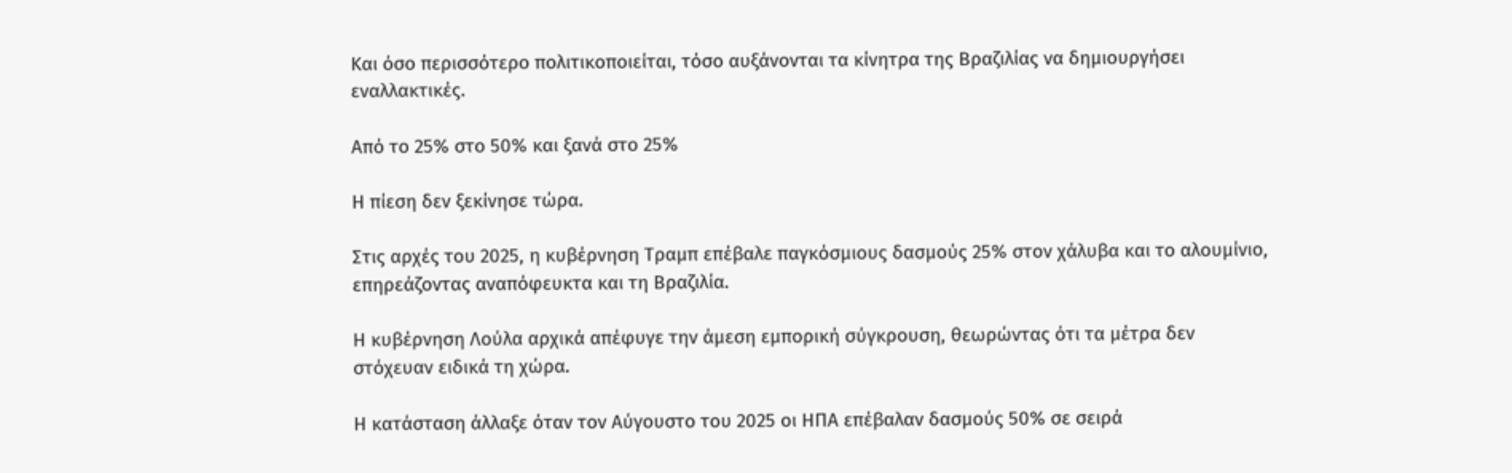Και όσο περισσότερο πολιτικοποιείται, τόσο αυξάνονται τα κίνητρα της Βραζιλίας να δημιουργήσει εναλλακτικές.

Από το 25% στο 50% και ξανά στο 25%

Η πίεση δεν ξεκίνησε τώρα.

Στις αρχές του 2025, η κυβέρνηση Τραμπ επέβαλε παγκόσμιους δασμούς 25% στον χάλυβα και το αλουμίνιο, επηρεάζοντας αναπόφευκτα και τη Βραζιλία.

Η κυβέρνηση Λούλα αρχικά απέφυγε την άμεση εμπορική σύγκρουση, θεωρώντας ότι τα μέτρα δεν στόχευαν ειδικά τη χώρα.

Η κατάσταση άλλαξε όταν τον Αύγουστο του 2025 οι ΗΠΑ επέβαλαν δασμούς 50% σε σειρά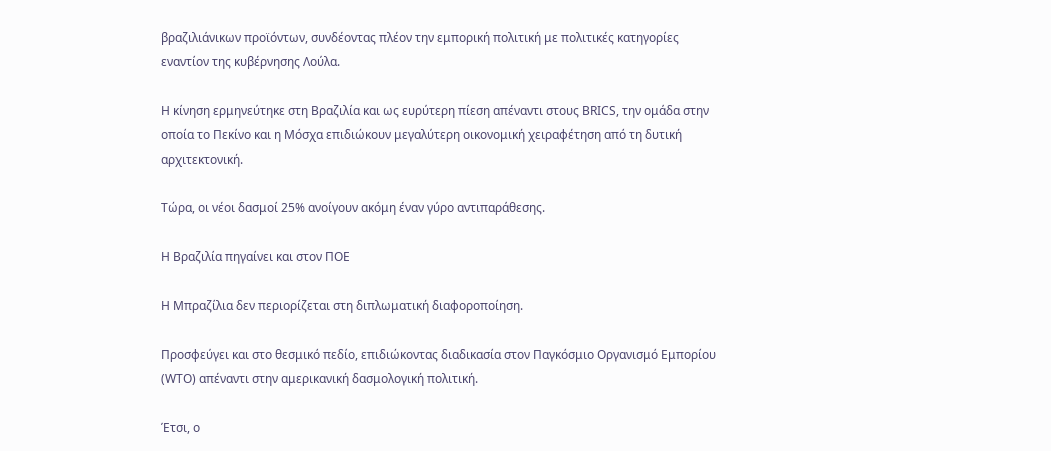βραζιλιάνικων προϊόντων, συνδέοντας πλέον την εμπορική πολιτική με πολιτικές κατηγορίες εναντίον της κυβέρνησης Λούλα.

Η κίνηση ερμηνεύτηκε στη Βραζιλία και ως ευρύτερη πίεση απέναντι στους BRICS, την ομάδα στην οποία το Πεκίνο και η Μόσχα επιδιώκουν μεγαλύτερη οικονομική χειραφέτηση από τη δυτική αρχιτεκτονική.

Τώρα, οι νέοι δασμοί 25% ανοίγουν ακόμη έναν γύρο αντιπαράθεσης.

Η Βραζιλία πηγαίνει και στον ΠΟΕ

Η Μπραζίλια δεν περιορίζεται στη διπλωματική διαφοροποίηση.

Προσφεύγει και στο θεσμικό πεδίο, επιδιώκοντας διαδικασία στον Παγκόσμιο Οργανισμό Εμπορίου (WTO) απέναντι στην αμερικανική δασμολογική πολιτική.

Έτσι, ο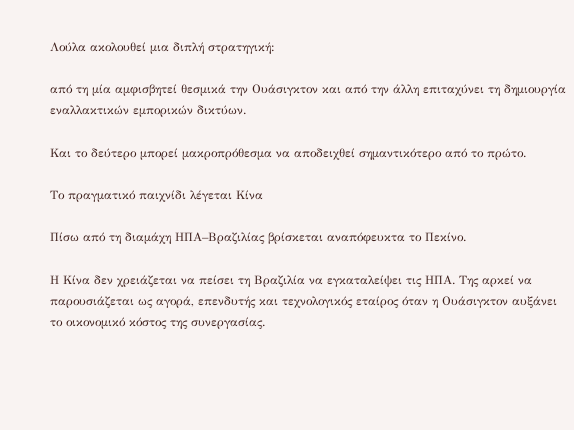Λούλα ακολουθεί μια διπλή στρατηγική:

από τη μία αμφισβητεί θεσμικά την Ουάσιγκτον και από την άλλη επιταχύνει τη δημιουργία εναλλακτικών εμπορικών δικτύων.

Και το δεύτερο μπορεί μακροπρόθεσμα να αποδειχθεί σημαντικότερο από το πρώτο.

Το πραγματικό παιχνίδι λέγεται Κίνα

Πίσω από τη διαμάχη ΗΠΑ–Βραζιλίας βρίσκεται αναπόφευκτα το Πεκίνο.

Η Κίνα δεν χρειάζεται να πείσει τη Βραζιλία να εγκαταλείψει τις ΗΠΑ. Της αρκεί να παρουσιάζεται ως αγορά, επενδυτής και τεχνολογικός εταίρος όταν η Ουάσιγκτον αυξάνει το οικονομικό κόστος της συνεργασίας.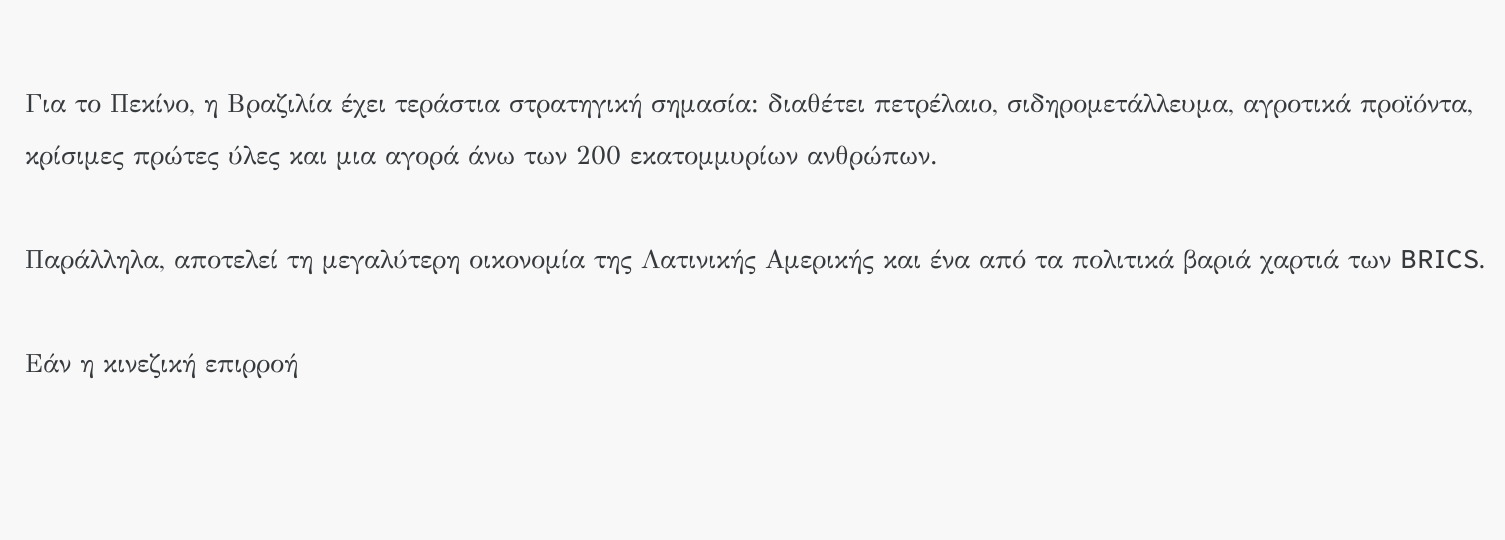Για το Πεκίνο, η Βραζιλία έχει τεράστια στρατηγική σημασία: διαθέτει πετρέλαιο, σιδηρομετάλλευμα, αγροτικά προϊόντα, κρίσιμες πρώτες ύλες και μια αγορά άνω των 200 εκατομμυρίων ανθρώπων.

Παράλληλα, αποτελεί τη μεγαλύτερη οικονομία της Λατινικής Αμερικής και ένα από τα πολιτικά βαριά χαρτιά των BRICS.

Εάν η κινεζική επιρροή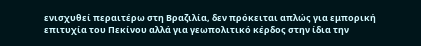ενισχυθεί περαιτέρω στη Βραζιλία, δεν πρόκειται απλώς για εμπορική επιτυχία του Πεκίνου αλλά για γεωπολιτικό κέρδος στην ίδια την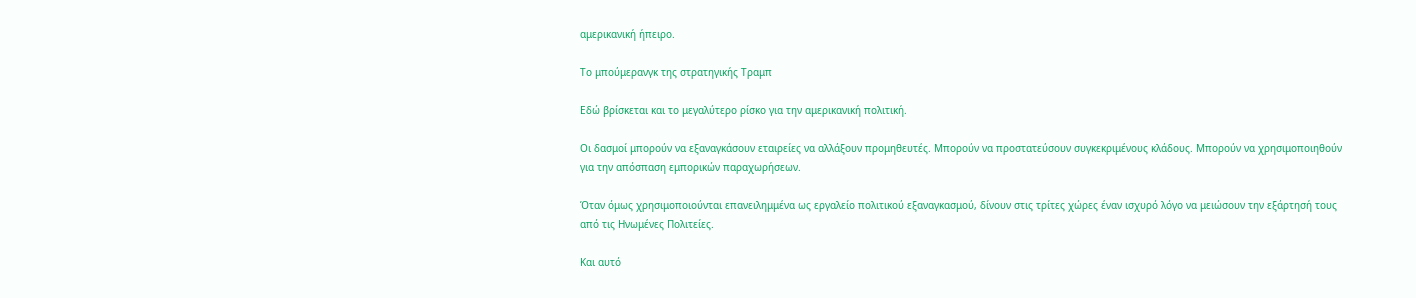αμερικανική ήπειρο.

Το μπούμερανγκ της στρατηγικής Τραμπ

Εδώ βρίσκεται και το μεγαλύτερο ρίσκο για την αμερικανική πολιτική.

Οι δασμοί μπορούν να εξαναγκάσουν εταιρείες να αλλάξουν προμηθευτές. Μπορούν να προστατεύσουν συγκεκριμένους κλάδους. Μπορούν να χρησιμοποιηθούν για την απόσπαση εμπορικών παραχωρήσεων.

Όταν όμως χρησιμοποιούνται επανειλημμένα ως εργαλείο πολιτικού εξαναγκασμού, δίνουν στις τρίτες χώρες έναν ισχυρό λόγο να μειώσουν την εξάρτησή τους από τις Ηνωμένες Πολιτείες.

Και αυτό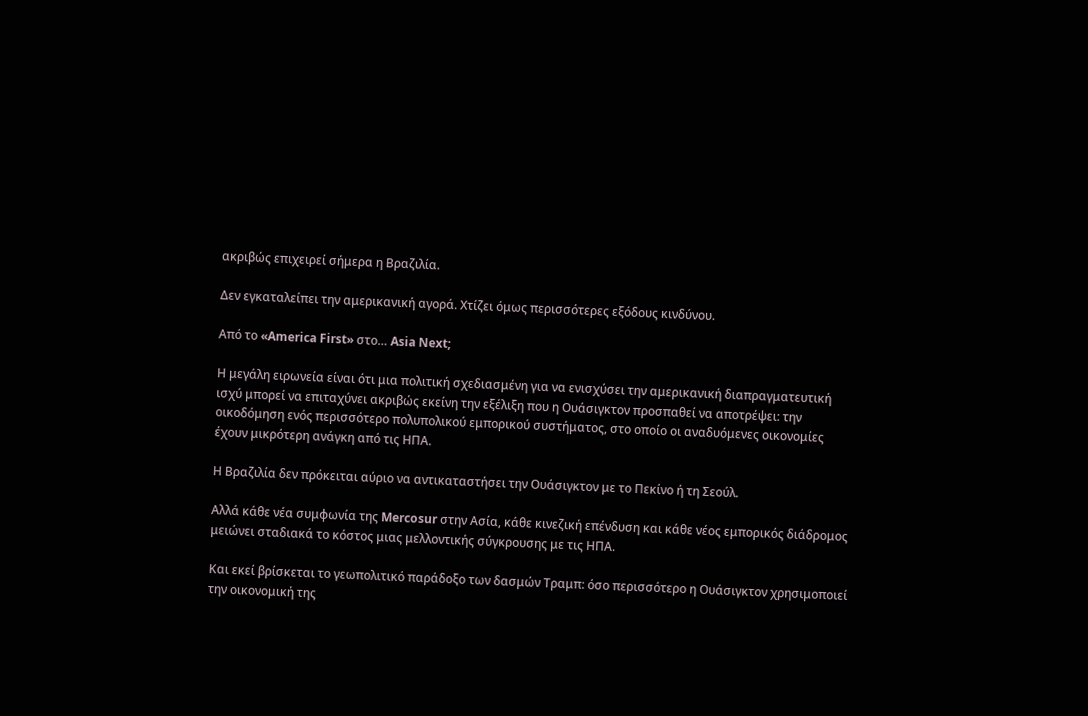ακριβώς επιχειρεί σήμερα η Βραζιλία.

Δεν εγκαταλείπει την αμερικανική αγορά. Χτίζει όμως περισσότερες εξόδους κινδύνου.

Από το «America First» στο… Asia Next;

Η μεγάλη ειρωνεία είναι ότι μια πολιτική σχεδιασμένη για να ενισχύσει την αμερικανική διαπραγματευτική ισχύ μπορεί να επιταχύνει ακριβώς εκείνη την εξέλιξη που η Ουάσιγκτον προσπαθεί να αποτρέψει: την οικοδόμηση ενός περισσότερο πολυπολικού εμπορικού συστήματος, στο οποίο οι αναδυόμενες οικονομίες έχουν μικρότερη ανάγκη από τις ΗΠΑ.

Η Βραζιλία δεν πρόκειται αύριο να αντικαταστήσει την Ουάσιγκτον με το Πεκίνο ή τη Σεούλ.

Αλλά κάθε νέα συμφωνία της Mercosur στην Ασία, κάθε κινεζική επένδυση και κάθε νέος εμπορικός διάδρομος μειώνει σταδιακά το κόστος μιας μελλοντικής σύγκρουσης με τις ΗΠΑ.

Και εκεί βρίσκεται το γεωπολιτικό παράδοξο των δασμών Τραμπ: όσο περισσότερο η Ουάσιγκτον χρησιμοποιεί την οικονομική της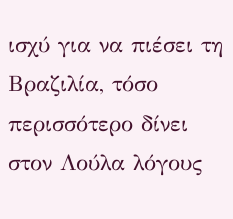ισχύ για να πιέσει τη Βραζιλία, τόσο περισσότερο δίνει στον Λούλα λόγους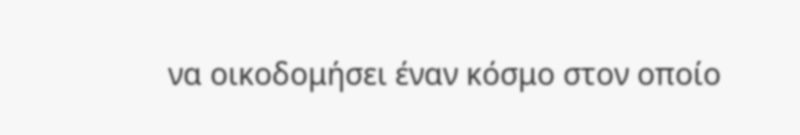να οικοδομήσει έναν κόσμο στον οποίο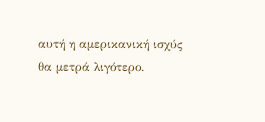αυτή η αμερικανική ισχύς θα μετρά λιγότερο.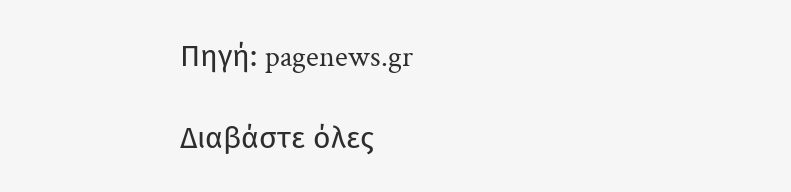Πηγή: pagenews.gr

Διαβάστε όλες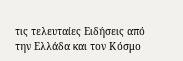τις τελευταίες Ειδήσεις από την Ελλάδα και τον Κόσμο